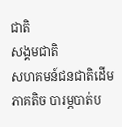ជាតិ
សង្គមជាតិ
សហគមន៍ជនជាតិដើមភាគតិច បារម្ភបាត់ប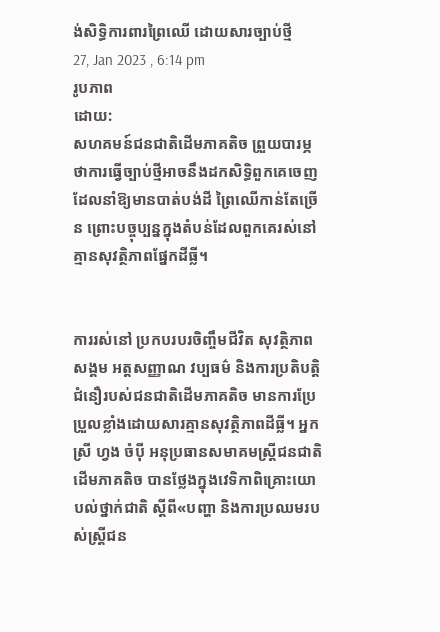ង់សិទ្ធិការពារព្រៃឈើ ដោយសារច្បាប់ថ្មី
27, Jan 2023 , 6:14 pm
រូបភាព
ដោយ:
សហគមន៍ជនជាតិដើមភាគតិច ព្រួយបារម្ភថាការធ្វើច្បាប់ថ្មីអាចនឹងដកសិទ្ធិពួកគេចេញ ដែលនាំឱ្យមានបាត់បង់ដី ព្រៃឈើកាន់តែច្រើន ព្រោះបច្ចុប្បន្នក្នុងតំបន់ដែលពួកគេរស់នៅគ្មានសុវត្ថិភាពផ្នែកដីធ្លី។


ការរស់នៅ ប្រកបរបរចិញ្ចឹមជីវិត សុវត្ថិភាពសង្គម អត្តសញ្ញាណ វប្បធម៌ និងការប្រតិបត្តិជំនឿរបស់ជនជាតិដើមភាគតិច មានការប្រែប្រួលខ្លាំងដោយសារគ្មានសុវត្ថិភាពដីធ្លី។ អ្នកស្រី ហ្វង ចំប៉ី អនុប្រធានសមាគមស្រ្តីជនជាតិដើមភាគតិច បានថ្លែងក្នុងវេទិកាពិគ្រោះយោបល់ថ្នាក់ជាតិ ស្ដីពី«បញ្ហា និងការប្រឈមរបស់ស្រ្តីជន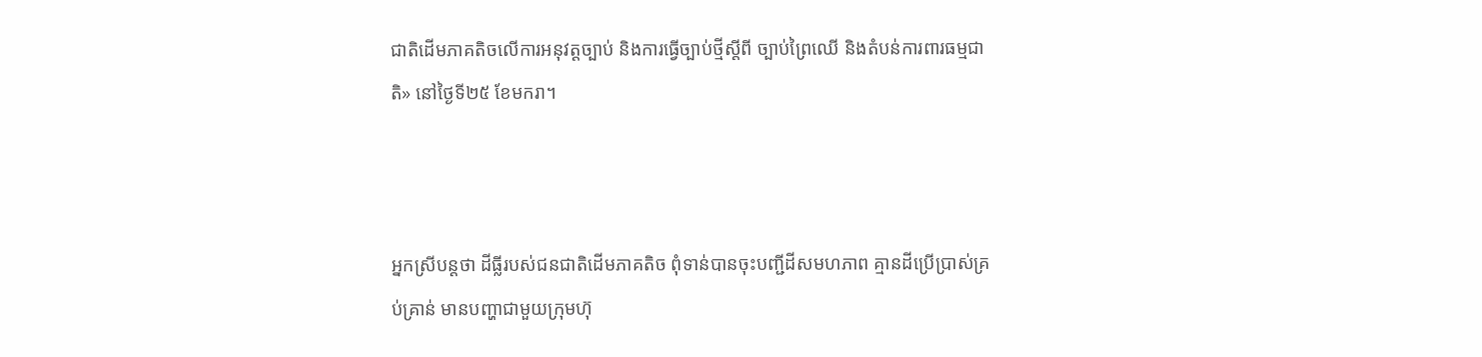ជាតិដើមភាគតិចលើការអនុវត្តច្បាប់ និងការធ្វើច្បាប់ថ្មីស្ដីពី ច្បាប់ព្រៃឈើ និងតំបន់ការពារធម្មជាតិ» នៅថ្ងៃទី២៥ ខែមករា។



អ្នកស្រីបន្តថា ដីធ្លីរបស់ជនជាតិដើមភាគតិច ពុំទាន់បានចុះបញ្ជីដីសមហភាព គ្មានដីប្រើប្រាស់គ្រប់គ្រាន់ មានបញ្ហាជាមួយក្រុមហ៊ុ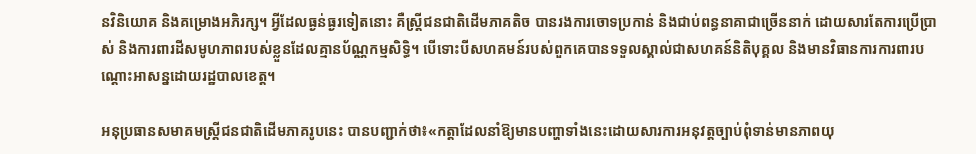នវិនិយោគ និងគម្រោងអភិរក្ស។ អ្វីដែលធ្ងន់ធ្ងរទៀតនោះ គឺស្រ្តីជនជាតិដើមភាគតិច បានរងការចោទប្រកាន់ និងជាប់ពន្ធនាគាជាច្រើននាក់ ដោយសារតែការប្រើប្រាស់ និងការពារដីសមូហភាពរបស់ខ្លួនដែលគ្មានប័ណ្ណកម្មសិទ្ធិ។ បើទោះបីសហគមន៍របស់ពួកគេបានទទួលស្គាល់ជាសហគន៍និតិបុគ្គល និងមានវិធានការការពារបណ្ដោះអាសន្នដោយរដ្ឋបាលខេត្ត។

អនុប្រធានសមាគមស្រ្តីជនជាតិដើមភាគរូបនេះ បានបញ្ជាក់ថា៖«កត្តាដែលនាំឱ្យមានបញ្ហាទាំងនេះដោយសារការអនុវត្តច្បាប់ពុំទាន់មានភាពយុ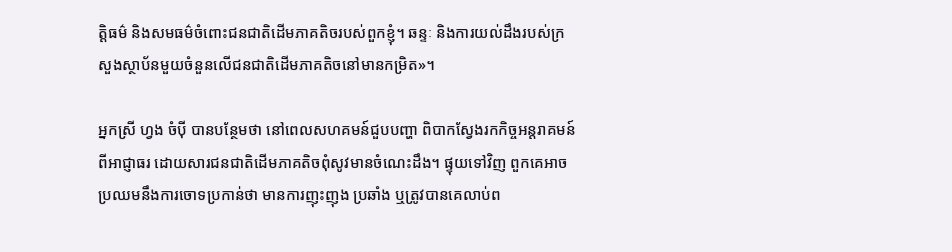ត្តិធម៌ និងសមធម៌ចំពោះជនជាតិដើមភាគតិចរបស់ពួកខ្ញុំ។ ឆន្ទៈ និងការយល់ដឹងរបស់ក្រសួងស្ថាប័នមួយចំនួនលើជនជាតិដើមភាគតិចនៅមានកម្រិត»។

អ្នកស្រី ហ្វង ចំប៉ី បានបន្ថែមថា នៅពេលសហគមន៍ជួបបញ្ហា ពិបាកស្វែងរកកិច្ចអន្តរាគមន៍ពីអាជ្ញាធរ ដោយសារជនជាតិដើមភាគតិចពុំសូវមានចំណេះដឹង។ ផ្ទុយទៅវិញ ពួកគេអាចប្រឈមនឹងការចោទប្រកាន់ថា មានការញុះញុង ប្រឆាំង ឬត្រូវបានគេលាប់ព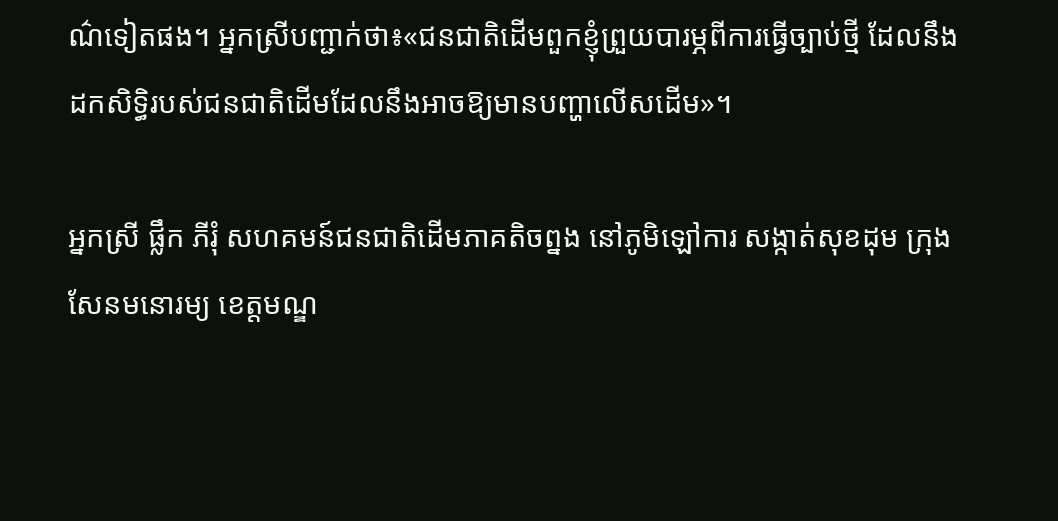ណ៌ទៀតផង។ អ្នកស្រីបញ្ជាក់ថា៖«ជនជាតិដើមពួកខ្ញុំព្រួយបារម្ភពីការធ្វើច្បាប់ថ្មី ដែលនឹងដកសិទ្ធិរបស់ជនជាតិដើមដែលនឹងអាចឱ្យមានបញ្ហាលើសដើម»។

អ្នកស្រី ផ្លឹក ភីរុំ សហគមន៍ជនជាតិដើមភាគតិចព្នង នៅភូមិឡៅការ សង្កាត់សុខដុម ក្រុងសែនមនោរម្យ ខេត្តមណ្ឌ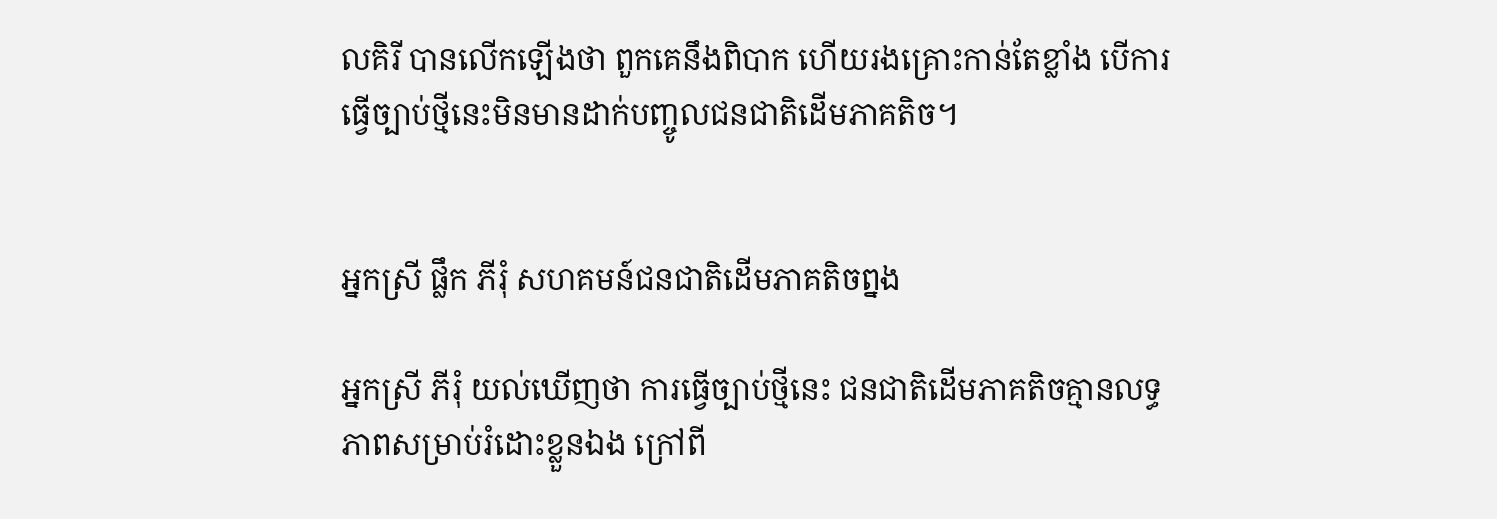លគិរី បានលើកឡើងថា ពួកគេនឹងពិបាក ហើយរងគ្រោះកាន់តែខ្លាំង បើការធ្វើច្បាប់ថ្មីនេះមិនមានដាក់បញ្ចូលជនជាតិដើមភាគតិច។


អ្នកស្រី ផ្លឹក ភីរុំ សហគមន៍ជនជាតិដើមភាគតិចព្នង

អ្នកស្រី ភីរុំ យល់ឃើញថា ការធ្វើច្បាប់ថ្មីនេះ ជនជាតិដើមភាគតិចគ្មានលទ្ធភាពសម្រាប់រំដោះខ្លួនឯង ក្រៅពី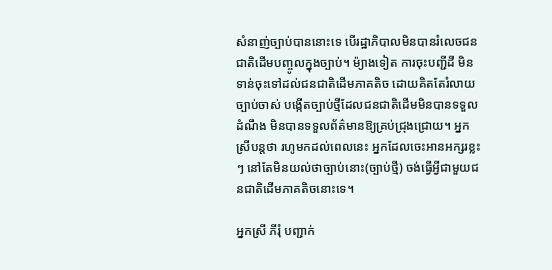សំនាញ់ច្បាប់បាននោះទេ បើរដ្ឋាភិបាលមិនបានរំលេចជនជាតិដើមបញ្ចូលក្នុងច្បាប់។ ម៉្យាងទៀត ការចុះបញ្ជីដី មិនទាន់ចុះទៅដល់ជនជាតិដើមភាគតិច ដោយគិតតែរំលាយច្បាប់ចាស់ បង្កើតច្បាប់ថ្មីដែលជនជាតិដើមមិនបានទទួលដំណឹង មិនបានទទួលព័ត៌មានឱ្យគ្រប់ជ្រុងជ្រោយ។ អ្នកស្រីបន្តថា រហូមកដល់ពេលនេះ អ្នកដែលចេះអានអក្សរខ្លះៗ នៅតែមិនយល់ថាច្បាប់នោះ(ច្បាប់ថ្មី) ចង់ធ្វើអ្វីជាមួយជនជាតិដើមភាគតិចនោះទេ។

អ្នកស្រី ភីរុំ បញ្ជាក់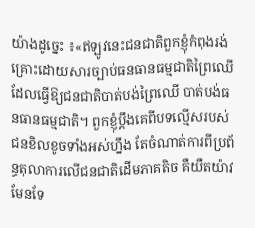យ៉ាងដូច្នេះ ៖«ឥឡូវនេះជនជាតិពួកខ្ញុំកំពុងរង់គ្រោះដោយសារច្បាប់ធនធានធម្មជាតិព្រៃឈើ ដែលធ្វើឱ្យជនជាតិបាត់បង់ព្រៃឈើ បាត់បង់ធនធានធម្មជាតិ។ ពួកខ្ញុំប្ដឹងគេពីបទល្មើសរបស់ជនខិលខូចទាំងអស់ហ្នឹង តែចំណាត់ការពីប្រព័ន្ធតុលាការលើជនជាតិដើមភាគតិច គឺយឺតយ៉ាវមែនទែ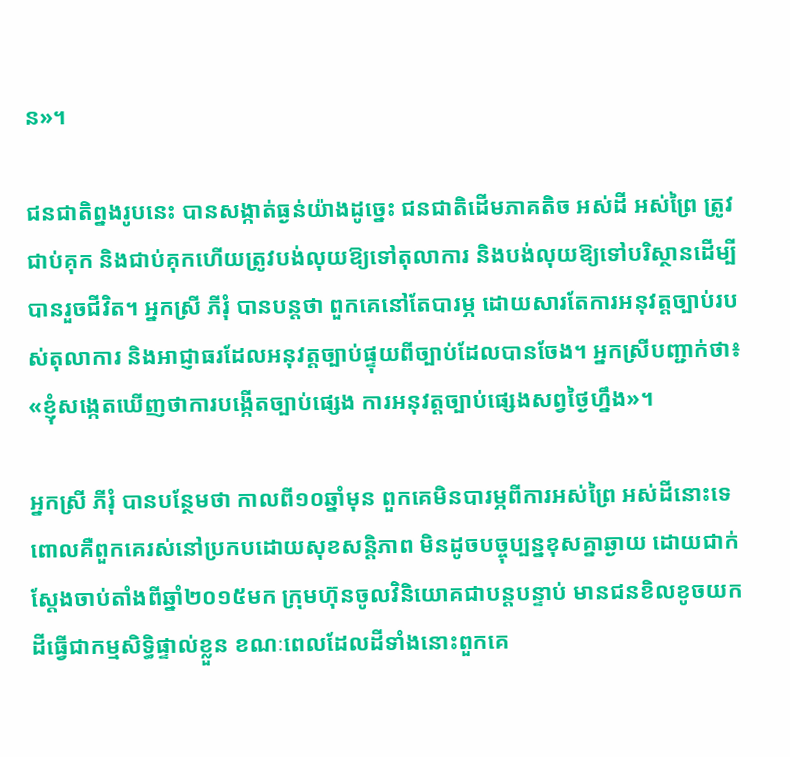ន»។

ជនជាតិព្នងរូបនេះ បានសង្កាត់ធ្ងន់យ៉ាងដូច្នេះ ជនជាតិដើមភាគតិច អស់ដី អស់ព្រៃ ត្រូវជាប់គុក និងជាប់គុកហើយត្រូវបង់លុយឱ្យទៅតុលាការ និងបង់លុយឱ្យទៅបរិស្ថានដើម្បីបានរួចជីវិត។ អ្នកស្រី ភីរុំ បានបន្តថា ពួកគេនៅតែបារម្ភ ដោយសារតែការអនុវត្តច្បាប់របស់តុលាការ និងអាជ្ញាធរដែលអនុវត្តច្បាប់ផ្ទុយពីច្បាប់ដែលបានចែង។ អ្នកស្រីបញ្ជាក់ថា៖ «ខ្ញុំសង្កេតឃើញថាការបង្កើតច្បាប់ផ្សេង ការអនុវត្តច្បាប់ផ្សេងសព្វថ្ងៃហ្នឹង»។

អ្នកស្រី ភីរុំ បានបន្ថែមថា កាលពី១០ឆ្នាំមុន ពួកគេមិនបារម្ភពីការអស់ព្រៃ អស់ដីនោះទេ ពោលគឺពួកគេរស់នៅប្រកបដោយសុខសន្តិភាព មិនដូចបច្ចុប្បន្នខុសគ្នាឆ្ងាយ ដោយជាក់ស្ដែងចាប់តាំងពីឆ្នាំ២០១៥មក ក្រុមហ៊ុនចូលវិនិយោគជាបន្តបន្ទាប់ មានជនខិលខូចយកដីធ្វើជាកម្មសិទ្ធិផ្ទាល់ខ្លួន ខណៈពេលដែលដីទាំងនោះពួកគេ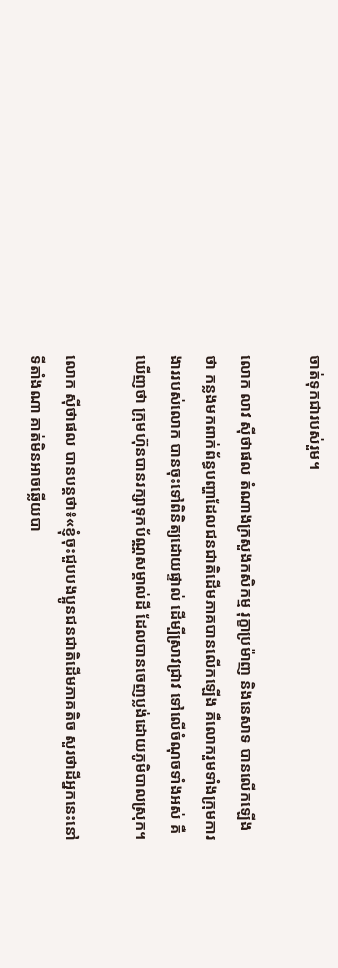ចាត់ទុកជារបស់រួម។

លោក លាវ ស៊ីថាផល តំណាងក្រសួងកសិកម្ម រុក្ខាប្រម៉ាញ និងនេសាទ បានលើកឡើងថា កន្លងមកពាក់ព័ន្ធបញ្ហាដែលជនជាតិដើមភាគបានលើកឡើង គឺលោករួមទាំងក្រុមការងាររបស់លោក បានចុះទៅពិនិត្យដោយផ្ទាល់ ដើម្បីស្រាវជ្រាវ ទៅលើចំណុចទាំងអស់ គឺឃើញថា ក្រុមហ៊ុនបានរក្សាទុកប័ណ្ណសម្គាល់ដី ដែលបានចេញប្លង់ដោយភូមិបាលស្រុក។

លោក ស៊ីថាផល បានបន្តថា៖«ខ្ញុំចុះជួបបងប្អូនជនជាតិដើមភាគតិច សួរថាដីអ្នកនេះនៅទីតាំងណា គាត់មិនអាចឆ្លើយបា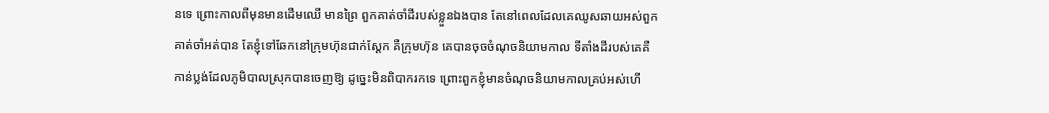នទេ ព្រោះកាលពីមុនមានដើមឈើ មានព្រៃ ពួកគាត់ចាំដីរបស់ខ្លួនឯងបាន តែនៅពេលដែលគេឈូសឆាយអស់ពួកគាត់ចាំអត់បាន តែខ្ញុំទៅឆែកនៅក្រុមហ៊ុនជាក់ស្ដែក គឺក្រុមហ៊ុន គេបានចុចចំណុចនិយាមកាល ទីតាំងដីរបស់គេគឺកាន់ប្លង់ដែលភូមិបាលស្រុកបានចេញឱ្យ ដូច្នេះមិនពិបាករកទេ ព្រោះពួកខ្ញុំមានចំណុចនិយាមកាលគ្រប់អស់ហើ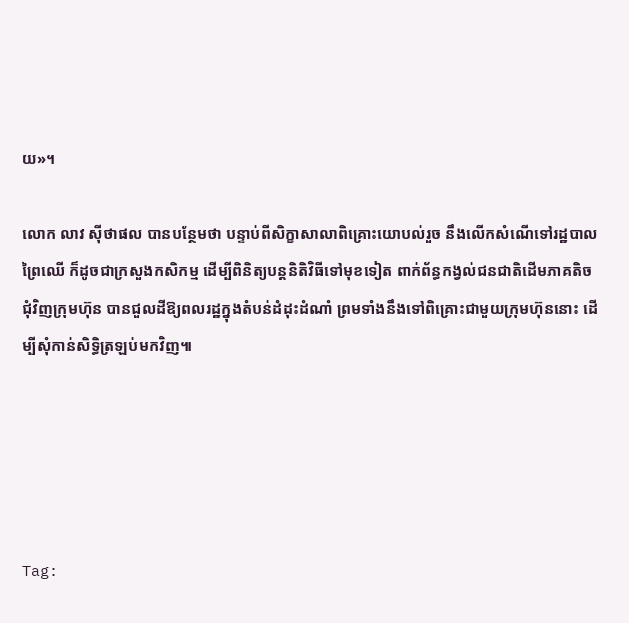យ»។

លោក លាវ ស៊ីថាផល បានបន្ថែមថា បន្ទាប់ពីសិក្ខាសាលាពិគ្រោះយោបល់រួច នឹងលើកសំណើទៅរដ្ឋបាលព្រៃឈើ ក៏ដូចជាក្រសួងកសិកម្ម ដើម្បីពិនិត្យបន្តនិតិវិធីទៅមុខទៀត ពាក់ព័ន្ធកង្វល់ជនជាតិដើមភាគតិច ជុំវិញក្រុមហ៊ុន បានជួលដីឱ្យពលរដ្ឋក្នុងតំបន់ដំដុះដំណាំ ព្រមទាំងនឹងទៅពិគ្រោះជាមួយក្រុមហ៊ុននោះ ដើម្បីសុំកាន់សិទ្ធិត្រឡប់មកវិញ៕





Tag: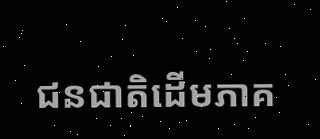ជនជាតិដើមភាគ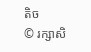តិច
© រក្សាសិ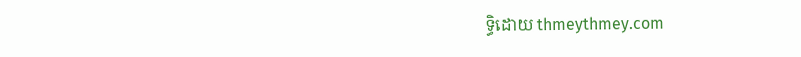ទ្ធិដោយ thmeythmey.com